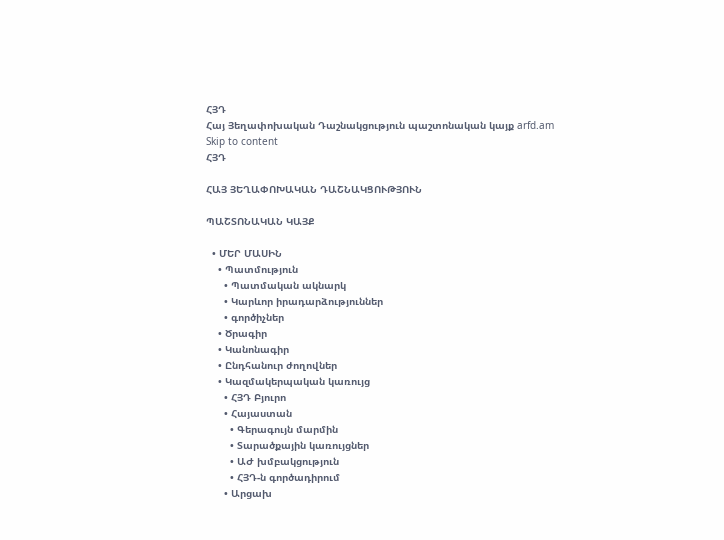ՀՅԴ
Հայ Յեղափոխական Դաշնակցություն պաշտոնական կայք arfd.am
Skip to content
ՀՅԴ

ՀԱՅ ՅԵՂԱՓՈԽԱԿԱՆ ԴԱՇՆԱԿՑՈՒԹՅՈՒՆ

ՊԱՇՏՈՆԱԿԱՆ ԿԱՅՔ

  • ՄԵՐ ՄԱՍԻՆ
    • Պատմություն
      • Պատմական ակնարկ
      • Կարևոր իրադարձություններ
      • գործիչներ
    • Ծրագիր
    • Կանոնագիր
    • Ընդհանուր ժողովներ
    • Կազմակերպական կառույց
      • ՀՅԴ Բյուրո
      • Հայաստան
        • Գերագույն մարմին
        • Տարածքային կառույցներ
        • ԱԺ խմբակցություն
        • ՀՅԴ-ն գործադիրում
      • Արցախ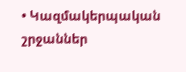• Կազմակերպական շրջաններ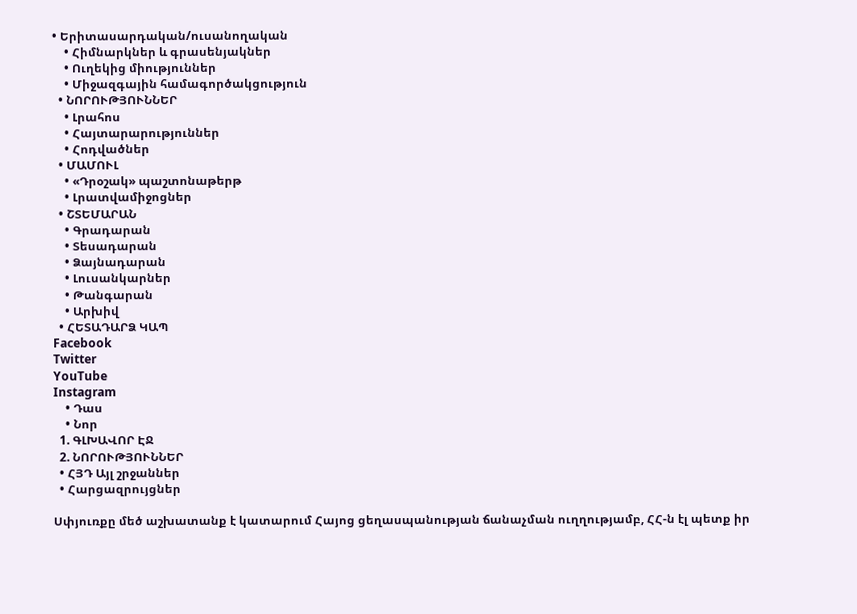• Երիտասարդական/ուսանողական
    • Հիմնարկներ և գրասենյակներ
    • Ուղեկից միություններ
    • Միջազգային համագործակցություն
  • ՆՈՐՈՒԹՅՈՒՆՆԵՐ
    • Լրահոս
    • Հայտարարություններ
    • Հոդվածներ
  • ՄԱՄՈՒԼ
    • «Դրօշակ» պաշտոնաթերթ
    • Լրատվամիջոցներ
  • ՇՏԵՄԱՐԱՆ
    • Գրադարան
    • Տեսադարան
    • Ձայնադարան
    • Լուսանկարներ
    • Թանգարան
    • Արխիվ
  • ՀԵՏԱԴԱՐՁ ԿԱՊ
Facebook
Twitter
YouTube
Instagram
    • Դաս
    • Նոր
  1. ԳԼԽԱՎՈՐ ԷՋ
  2. ՆՈՐՈՒԹՅՈՒՆՆԵՐ
  • ՀՅԴ Այլ շրջաններ
  • Հարցազրույցներ

Սփյուռքը մեծ աշխատանք է կատարում Հայոց ցեղասպանության ճանաչման ուղղությամբ, ՀՀ-ն էլ պետք իր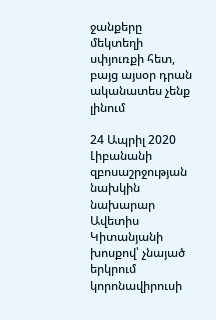ջանքերը մեկտեղի սփյուռքի հետ, բայց այսօր դրան ականատես չենք լինում

24 Ապրիլ 2020 Լիբանանի զբոսաշրջության նախկին նախարար Ավետիս Կիտանյանի խոսքով՝ չնայած երկրում կորոնավիրուսի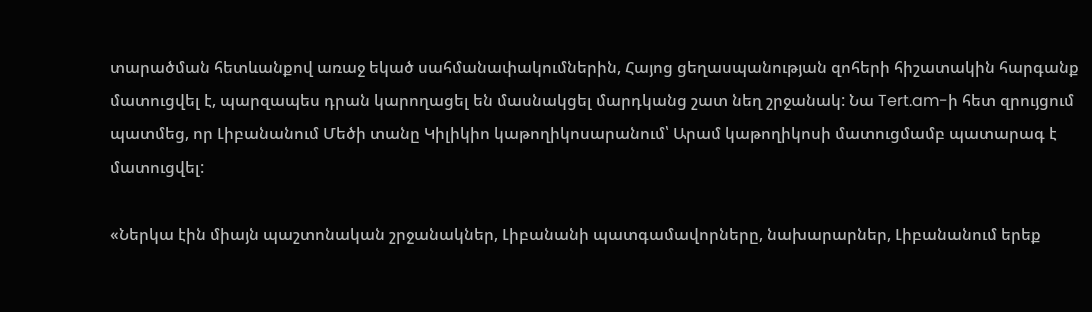տարածման հետևանքով առաջ եկած սահմանափակումներին, Հայոց ցեղասպանության զոհերի հիշատակին հարգանք մատուցվել է, պարզապես դրան կարողացել են մասնակցել մարդկանց շատ նեղ շրջանակ: Նա Tert.am-ի հետ զրույցում պատմեց, որ Լիբանանում Մեծի տանը Կիլիկիո կաթողիկոսարանում՝ Արամ կաթողիկոսի մատուցմամբ պատարագ է մատուցվել:

«Ներկա էին միայն պաշտոնական շրջանակներ, Լիբանանի պատգամավորները, նախարարներ, Լիբանանում երեք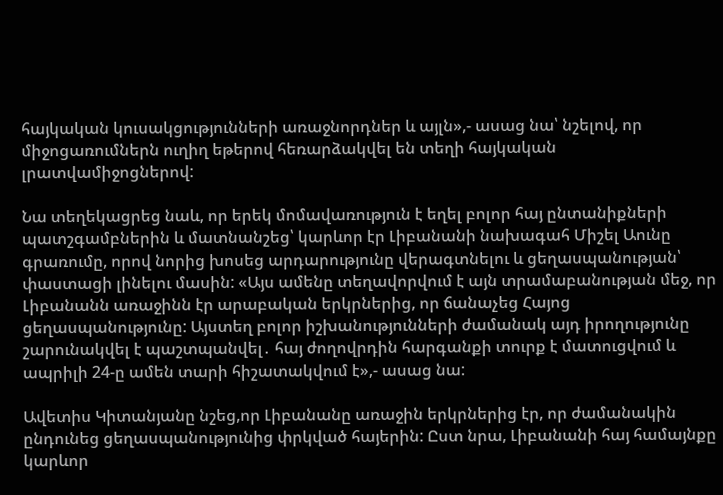հայկական կուսակցությունների առաջնորդներ և այլն»,- ասաց նա՝ նշելով, որ միջոցառումներն ուղիղ եթերով հեռարձակվել են տեղի հայկական լրատվամիջոցներով:

Նա տեղեկացրեց նաև, որ երեկ մոմավառություն է եղել բոլոր հայ ընտանիքների պատշգամբներին և մատնանշեց՝ կարևոր էր Լիբանանի նախագահ Միշել Աունը գրառումը, որով նորից խոսեց արդարությունը վերագտնելու և ցեղասպանության՝ փաստացի լինելու մասին: «Այս ամենը տեղավորվում է այն տրամաբանության մեջ, որ Լիբանանն առաջինն էր արաբական երկրներից, որ ճանաչեց Հայոց ցեղասպանությունը: Այստեղ բոլոր իշխանությունների ժամանակ այդ իրողությունը շարունակվել է պաշտպանվել․ հայ ժողովրդին հարգանքի տուրք է մատուցվում և ապրիլի 24-ը ամեն տարի հիշատակվում է»,- ասաց նա:

Ավետիս Կիտանյանը նշեց,որ Լիբանանը առաջին երկրներից էր, որ ժամանակին ընդունեց ցեղասպանությունից փրկված հայերին: Ըստ նրա, Լիբանանի հայ համայնքը կարևոր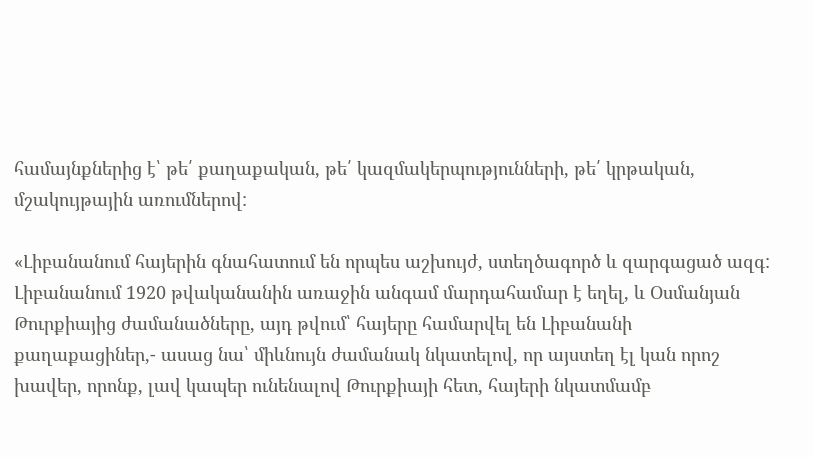համայնքներից է՝ թե՛ քաղաքական, թե՛ կազմակերպությունների, թե՛ կրթական, մշակույթային առումներով:

«Լիբանանում հայերին գնահատում են որպես աշխույժ, ստեղծագործ և զարգացած ազգ: Լիբանանում 1920 թվականանին առաջին անգամ մարդահամար է եղել, և Օսմանյան Թուրքիայից ժամանածները, այդ թվում՝ հայերը համարվել են Լիբանանի քաղաքացիներ,- ասաց նա՝ միևնույն ժամանակ նկատելով, որ այստեղ էլ կան որոշ խավեր, որոնք, լավ կապեր ունենալով Թուրքիայի հետ, հայերի նկատմամբ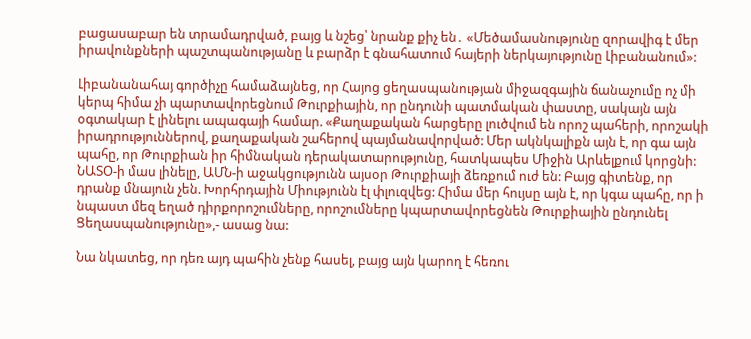բացասաբար են տրամադրված, բայց և նշեց՝ նրանք քիչ են․ «Մեծամասնությունը զորավիգ է մեր իրավունքների պաշտպանությանը և բարձր է գնահատում հայերի ներկայությունը Լիբանանում»:

Լիբանանահայ գործիչը համաձայնեց, որ Հայոց ցեղասպանության միջազգային ճանաչումը ոչ մի կերպ հիմա չի պարտավորեցնում Թուրքիային, որ ընդունի պատմական փաստը, սակայն այն օգտակար է լինելու ապագայի համար. «Քաղաքական հարցերը լուծվում են որոշ պահերի, որոշակի իրադրություններով, քաղաքական շահերով պայմանավորված: Մեր ակնկալիքն այն է, որ գա այն պահը, որ Թուրքիան իր հիմնական դերակատարությունը, հատկապես Միջին Արևելքում կորցնի: ՆԱՏՕ-ի մաս լինելը, ԱՄՆ-ի աջակցությունն այսօր Թուրքիայի ձեռքում ուժ են: Բայց գիտենք, որ դրանք մնայուն չեն. Խորհրդային Միությունն էլ փլուզվեց: Հիմա մեր հույսը այն է, որ կգա պահը, որ ի նպաստ մեզ եղած դիրքորոշումները, որոշումները կպարտավորեցնեն Թուրքիային ընդունել Ցեղասպանությունը»,- ասաց նա:

Նա նկատեց, որ դեռ այդ պահին չենք հասել, բայց այն կարող է հեռու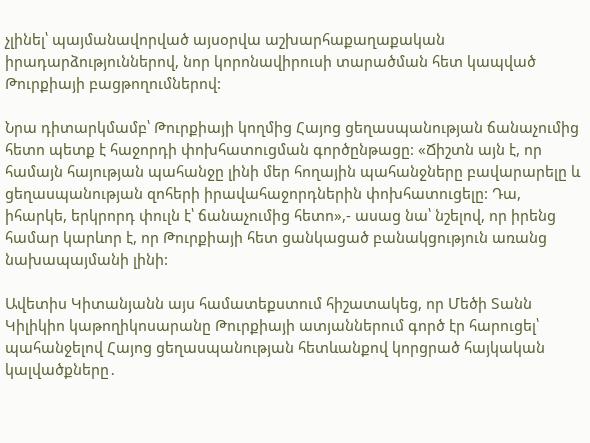չլինել՝ պայմանավորված այսօրվա աշխարհաքաղաքական իրադարձություններով, նոր կորոնավիրուսի տարածման հետ կապված Թուրքիայի բացթողումներով:

Նրա դիտարկմամբ՝ Թուրքիայի կողմից Հայոց ցեղասպանության ճանաչումից հետո պետք է հաջորդի փոխհատուցման գործընթացը: «Ճիշտն այն է, որ համայն հայության պահանջը լինի մեր հողային պահանջները բավարարելը և ցեղասպանության զոհերի իրավահաջորդներին փոխհատուցելը: Դա, իհարկե, երկրորդ փուլն է՝ ճանաչումից հետո»,- ասաց նա՝ նշելով, որ իրենց համար կարևոր է, որ Թուրքիայի հետ ցանկացած բանակցություն առանց նախապայմանի լինի:

Ավետիս Կիտանյանն այս համատեքստում հիշատակեց, որ Մեծի Տանն Կիլիկիո կաթողիկոսարանը Թուրքիայի ատյաններում գործ էր հարուցել՝ պահանջելով Հայոց ցեղասպանության հետևանքով կորցրած հայկական կալվածքները․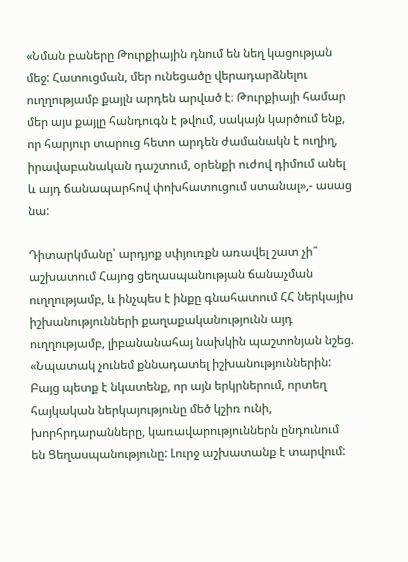«Նման բաները Թուրքիային դնում են նեղ կացության մեջ: Հատուցման, մեր ունեցածը վերադարձնելու ուղղությամբ քայլն արդեն արված է։ Թուրքիայի համար մեր այս քայլը հանդուգն է թվում, սակայն կարծում ենք, որ հարյուր տարուց հետո արդեն ժամանակն է ուղիղ, իրավաբանական դաշտում, օրենքի ուժով դիմում անել և այդ ճանապարհով փոխհատուցում ստանալ»,- ասաց նա:

Դիտարկմանը՝ արդյոք սփյուռքն առավել շատ չի՞ աշխատում Հայոց ցեղասպանության ճանաչման ուղղությամբ, և ինչպես է ինքը գնահատում ՀՀ ներկայիս իշխանությունների քաղաքականությունն այդ ուղղությամբ, լիբանանահայ նախկին պաշտոնյան նշեց. «Նպատակ չունեմ քննադատել իշխանություններին: Բայց պետք է նկատենք, որ այն երկրներում, որտեղ հայկական ներկայությունը մեծ կշիռ ունի, խորհրդարանները, կառավարություններն ընդունում են Ցեղասպանությունը: Լուրջ աշխատանք է տարվում: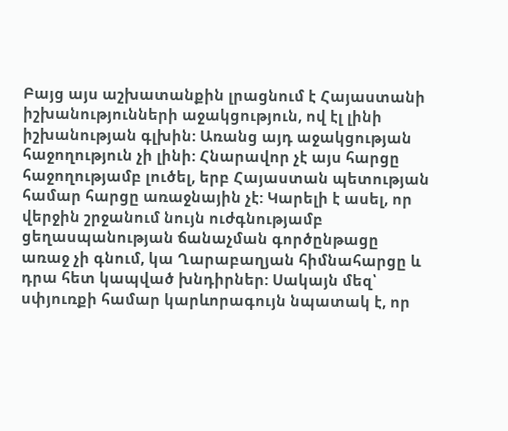Բայց այս աշխատանքին լրացնում է Հայաստանի իշխանությունների աջակցություն, ով էլ լինի իշխանության գլխին: Առանց այդ աջակցության հաջողություն չի լինի: Հնարավոր չէ այս հարցը հաջողությամբ լուծել, երբ Հայաստան պետության համար հարցը առաջնային չէ: Կարելի է ասել, որ վերջին շրջանում նույն ուժգնությամբ ցեղասպանության ճանաչման գործընթացը առաջ չի գնում, կա Ղարաբաղյան հիմնահարցը և դրա հետ կապված խնդիրներ: Սակայն մեզ՝ սփյուռքի համար կարևորագույն նպատակ է, որ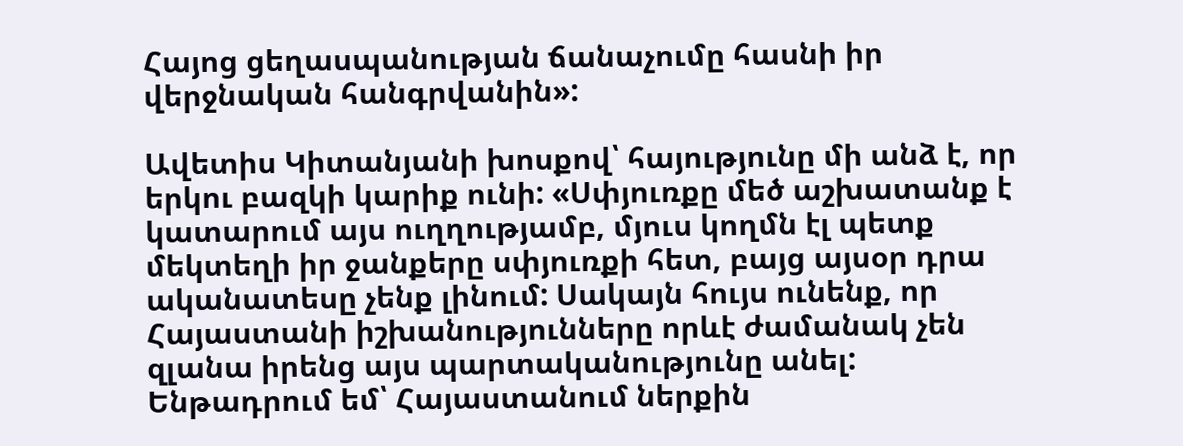Հայոց ցեղասպանության ճանաչումը հասնի իր վերջնական հանգրվանին»:

Ավետիս Կիտանյանի խոսքով՝ հայությունը մի անձ է, որ երկու բազկի կարիք ունի: «Սփյուռքը մեծ աշխատանք է կատարում այս ուղղությամբ, մյուս կողմն էլ պետք մեկտեղի իր ջանքերը սփյուռքի հետ, բայց այսօր դրա ականատեսը չենք լինում: Սակայն հույս ունենք, որ Հայաստանի իշխանությունները որևէ ժամանակ չեն զլանա իրենց այս պարտականությունը անել: Ենթադրում եմ՝ Հայաստանում ներքին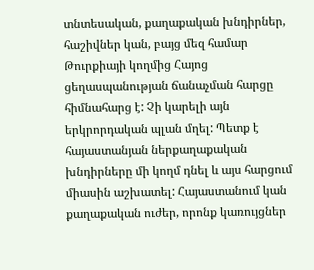տնտեսական, քաղաքական խնդիրներ, հաշիվներ կան, բայց մեզ համար Թուրքիայի կողմից Հայոց ցեղասպանության ճանաչման հարցը հիմնահարց է: Չի կարելի այն երկրորդական պլան մղել: Պետք է հայաստանյան ներքաղաքական խնդիրները մի կողմ դնել և այս հարցում միասին աշխատել: Հայաստանում կան քաղաքական ուժեր, որոնք կառույցներ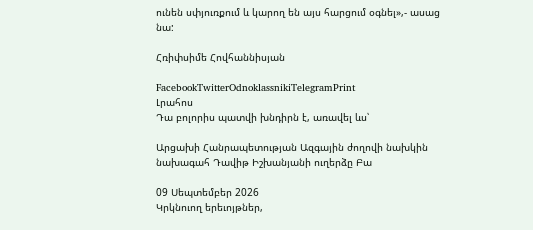ունեն սփյուռքում և կարող են այս հարցում օգնել»,- ասաց նա:

Հռիփսիմե Հովհաննիսյան

FacebookTwitterOdnoklassnikiTelegramPrint
Լրահոս
Դա բոլորիս պատվի խնդիրն է, առավել ևս՝

Արցախի Հանրապետության Ազգային ժողովի նախկին նախագահ Դավիթ Իշխանյանի ուղերձը Բա

09 Սեպտեմբեր 2026
Կրկնուող երեւոյթներ,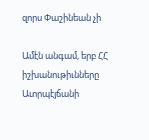զորս Փաշինեան չի

Ամէն անգամ, երբ ՀՀ իշխանութիւնները Ատրպէյճանի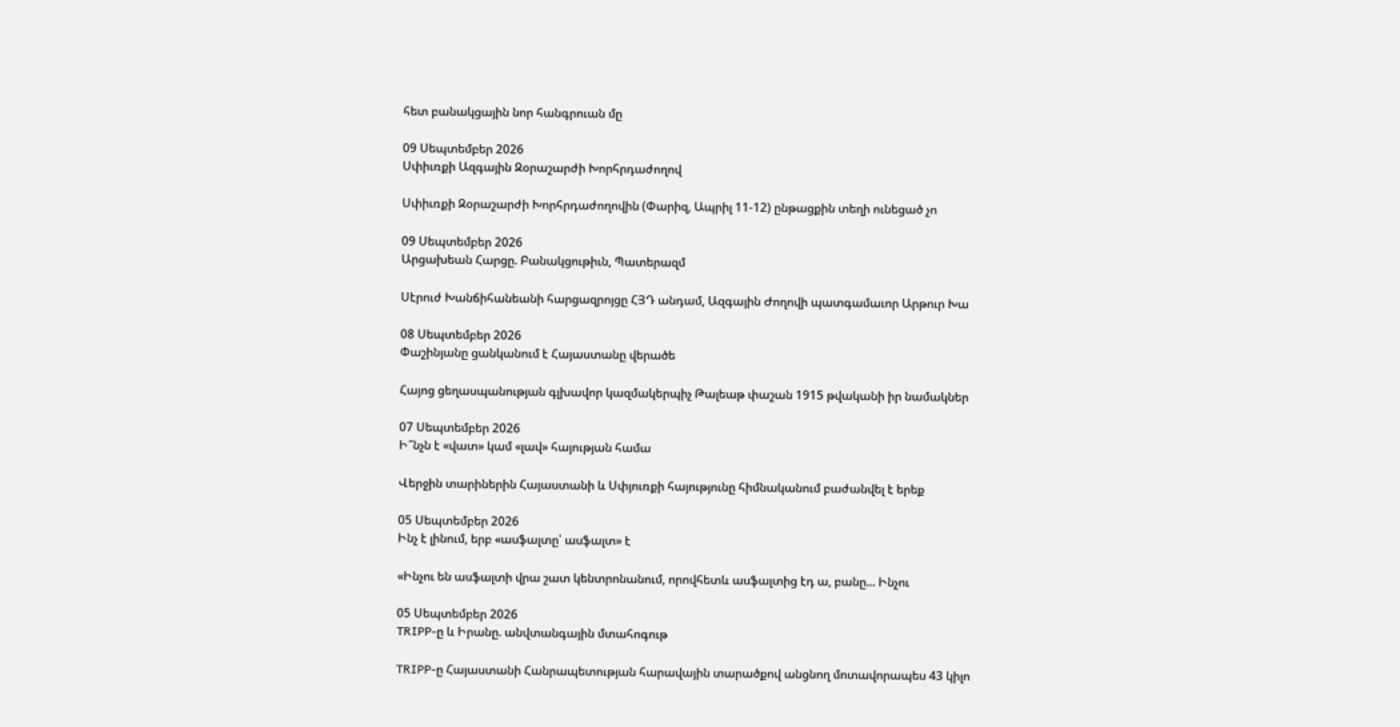հետ բանակցային նոր հանգրուան մը

09 Սեպտեմբեր 2026
Սփիւռքի Ազգային Զօրաշարժի Խորհրդաժողով

Սփիւռքի Զօրաշարժի Խորհրդաժողովին (Փարիզ, Ապրիլ 11-12) ընթացքին տեղի ունեցած չո

09 Սեպտեմբեր 2026
Արցախեան Հարցը. Բանակցութիւն, Պատերազմ

Սէրուժ Խանճիհանեանի հարցազրոյցը ՀՅԴ անդամ, Ազգային Ժողովի պատգամաւոր Արթուր Խա

08 Սեպտեմբեր 2026
Փաշինյանը ցանկանում է Հայաստանը վերածե

Հայոց ցեղասպանության գլխավոր կազմակերպիչ Թալեաթ փաշան 1915 թվականի իր նամակներ

07 Սեպտեմբեր 2026
Ի՞նչն է «վատ» կամ «լավ» հայության համա

Վերջին տարիներին Հայաստանի և Սփյուռքի հայությունը հիմնականում բաժանվել է երեք

05 Սեպտեմբեր 2026
Ինչ է լինում, երբ «ասֆալտը՝ ասֆալտ» է

«Ինչու են ասֆալտի վրա շատ կենտրոնանում, որովհետև ասֆալտից էդ ա, բանը... Ինչու

05 Սեպտեմբեր 2026
TRIPP-ը և Իրանը. անվտանգային մտահոգութ

TRIPP-ը Հայաստանի Հանրապետության հարավային տարածքով անցնող մոտավորապես 43 կիլո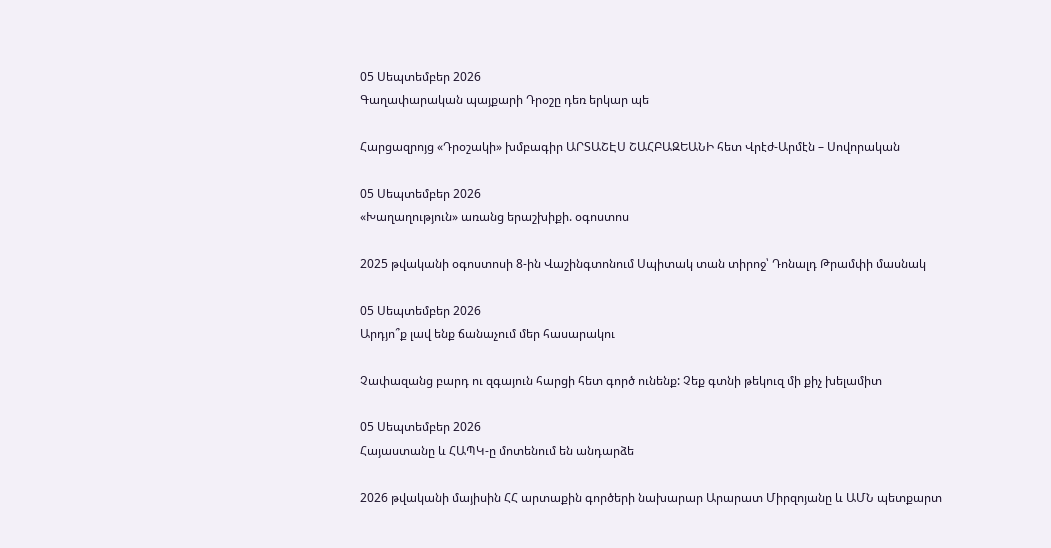05 Սեպտեմբեր 2026
Գաղափարական պայքարի Դրօշը դեռ երկար պե

Հարցազրոյց «Դրօշակի» խմբագիր ԱՐՏԱՇԷՍ ՇԱՀԲԱԶԵԱՆԻ հետ Վրէժ-Արմէն – Սովորական

05 Սեպտեմբեր 2026
«Խաղաղություն» առանց երաշխիքի. օգոստոս

2025 թվականի օգոստոսի 8-ին Վաշինգտոնում Սպիտակ տան տիրոջ՝ Դոնալդ Թրամփի մասնակ

05 Սեպտեմբեր 2026
Արդյո՞ք լավ ենք ճանաչում մեր հասարակու

Չափազանց բարդ ու զգայուն հարցի հետ գործ ունենք: Չեք գտնի թեկուզ մի քիչ խելամիտ

05 Սեպտեմբեր 2026
Հայաստանը և ՀԱՊԿ-ը մոտենում են անդարձե

2026 թվականի մայիսին ՀՀ արտաքին գործերի նախարար Արարատ Միրզոյանը և ԱՄՆ պետքարտ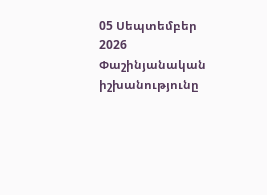05 Սեպտեմբեր 2026
Փաշինյանական իշխանությունը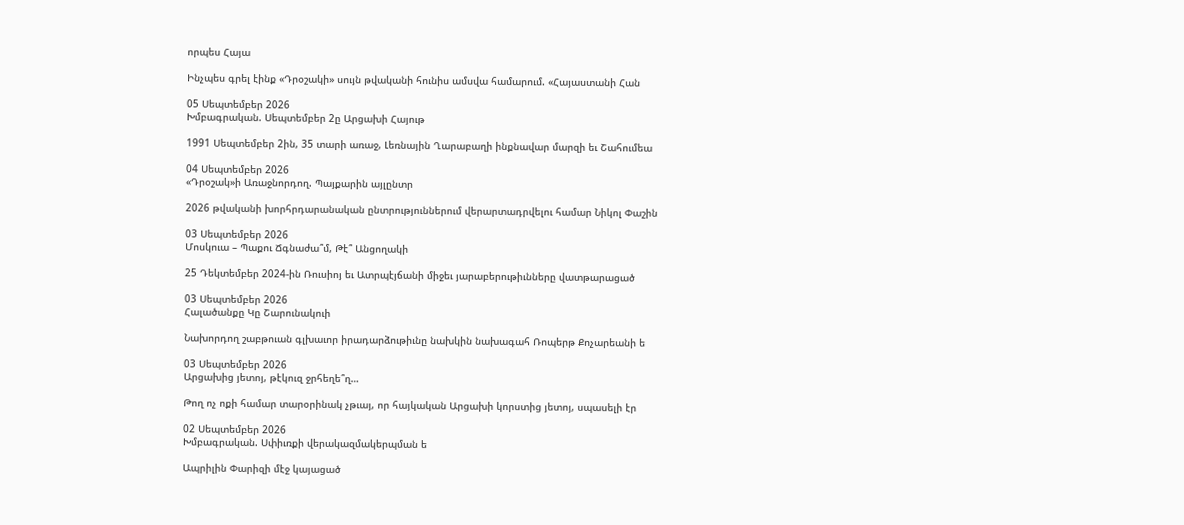որպես Հայա

Ինչպես գրել էինք «Դրօշակի» սույն թվականի հունիս ամսվա համարում. «Հայաստանի Հան

05 Սեպտեմբեր 2026
Խմբագրական. Սեպտեմբեր 2ը Արցախի Հայութ

1991 Սեպտեմբեր 2ին, 35 տարի առաջ, Լեռնային Ղարաբաղի ինքնավար մարզի եւ Շահումեա

04 Սեպտեմբեր 2026
«Դրօշակ»ի Առաջնորդող. Պայքարին այլընտր

2026 թվականի խորհրդարանական ընտրություններում վերարտադրվելու համար Նիկոլ Փաշին

03 Սեպտեմբեր 2026
Մոսկուա – Պաքու Ճգնաժա՞մ, Թէ՞ Անցողակի

25 Դեկտեմբեր 2024-ին Ռուսիոյ եւ Ատրպէյճանի միջեւ յարաբերութիւնները վատթարացած

03 Սեպտեմբեր 2026
Հալածանքը Կը Շարունակուի

Նախորդող շաբթուան գլխաւոր իրադարձութիւնը նախկին նախագահ Ռոպերթ Քոչարեանի ե

03 Սեպտեմբեր 2026
Արցախից յետոյ, թէկուզ ջրհեղե՞ղ…

Թող ոչ ոքի համար տարօրինակ չթւայ, որ հայկական Արցախի կորստից յետոյ, սպասելի էր

02 Սեպտեմբեր 2026
Խմբագրական. Սփիւռքի վերակազմակերպման ե

Ապրիլին Փարիզի մէջ կայացած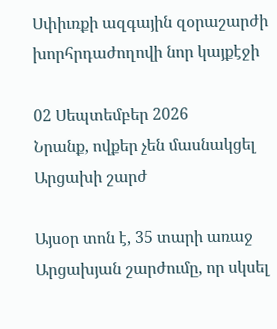Սփիւռքի ազգային զօրաշարժի խորհրդաժողովի նոր կայքէջի

02 Սեպտեմբեր 2026
Նրանք, ովքեր չեն մասնակցել Արցախի շարժ

Այսօր տոն է, 35 տարի առաջ Արցախյան շարժումը, որ սկսել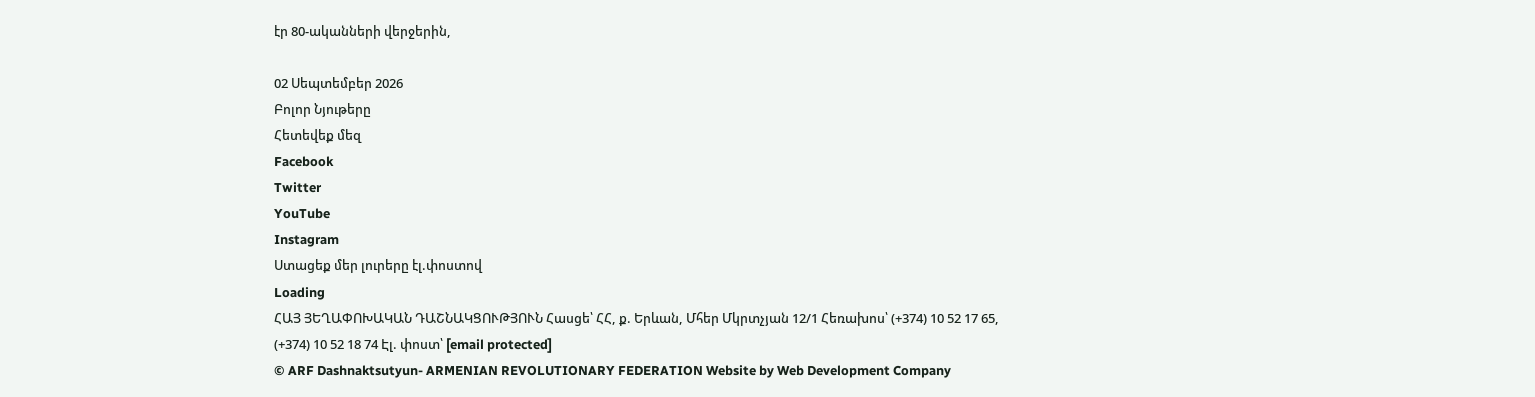էր 80-ականների վերջերին,

02 Սեպտեմբեր 2026
Բոլոր Նյութերը
Հետեվեք մեզ
Facebook
Twitter
YouTube
Instagram
Ստացեք մեր լուրերը էլ.փոստով
Loading
ՀԱՅ ՅԵՂԱՓՈԽԱԿԱՆ ԴԱՇՆԱԿՑՈՒԹՅՈՒՆ Հասցե՝ ՀՀ, ք. Երևան, Մհեր Մկրտչյան 12/1 Հեռախոս՝ (+374) 10 52 17 65, (+374) 10 52 18 74 Էլ. փոստ՝ [email protected]
© ARF Dashnaktsutyun- ARMENIAN REVOLUTIONARY FEDERATION Website by Web Development Company